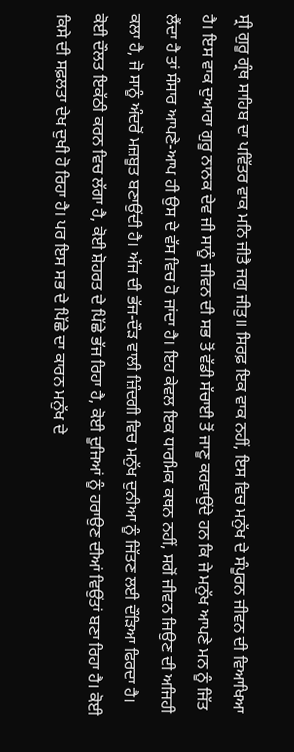ਸ੍ਰੀ ਗੁਰੂ ਗ੍ਰੰਥ ਸਾਹਿਬ ਦਾ ਪਵਿੱਤਰ ਵਾਕ ਮਨਿ ਜੀਤੈ ਜਗੁ ਜੀਤੁ॥ ਸਿਰਫ਼ ਇਕ ਵਾਕ ਨਹੀਂ, ਇਸ ਵਿਚ ਮਨੁੱਖ ਦੇ ਸੰਪੂਰਨ ਜੀਵਨ ਦੀ ਵਿਆਖਿਆ ਹੈ। ਇਸ ਵਾਕ ਦੁਆਰਾ ਗੁਰੂ ਨਾਨਕ ਦੇਵ ਜੀ ਸਾਨੂੰ ਜੀਵਨ ਦੀ ਸਭ ਤੋਂ ਵੱਡੀ ਸੱਚਾਈ ਤੋਂ ਜਾਣੂ ਕਰਵਾਉਂਦੇ ਹਨ ਕਿ ਜੇ ਮਨੁੱਖ ਆਪਣੇ ਮਨ ਨੂੰ ਜਿੱਤ ਲੈਂਦਾ ਹੈ ਤਾਂ ਸੰਸਾਰ ਆਪਣੇ-ਆਪ ਹੀ ਉਸ ਦੇ ਵੱਸ ਵਿਚ ਹੋ ਜਾਂਦਾ ਹੈ। ਇਹ ਕੇਵਲ ਇਕ ਧਾਰਮਿਕ ਕਥਨ ਨਹੀਂ, ਸਗੋਂ ਜੀਵਨ ਜਿਉਣ ਦੀ ਅਜਿਹੀ ਕਲਾ ਹੈ, ਜੋ ਸਾਨੂੰ ਅੰਦਰੋਂ ਮਜ਼ਬੂਤ ਬਣਾਉਂਦੀ ਹੈ। ਅੱਜ ਦੀ ਭੱਜ-ਦੌੜ ਵਾਲੀ ਜ਼ਿੰਦਗੀ ਵਿਚ ਮਨੁੱਖ ਦੁਨੀਆ ਨੂੰ ਜਿੱਤਣ ਲਈ ਦੌੜਿਆ ਫਿਰਦਾ ਹੈ। ਕੋਈ ਦੌਲਤ ਇਕੱਠੀ ਕਰਨ ਵਿਚ ਲੱਗਾ ਹੈ, ਕੋਈ ਸ਼ੋਹਰਤ ਦੇ ਪਿੱਛੇ ਭੱਜ ਰਿਹਾ ਹੈ, ਕੋਈ ਦੂਜਿਆਂ ਨੂੰ ਹਰਾਉਣ ਦੀਆਂ ਵਿਉਂਤਾਂ ਬਣਾ ਰਿਹਾ ਹੈ। ਕੋਈ ਕਿਸੇ ਦੀ ਸਫ਼ਲਤਾ ਦੇਖ ਦੁਖੀ ਹੋ ਰਿਹਾ ਹੈ। ਪਰ ਇਸ ਸਭ ਦੇ ਪਿੱਛੇ ਦਾ ਕਾਰਨ ਮਨੁੱਖ ਦੇ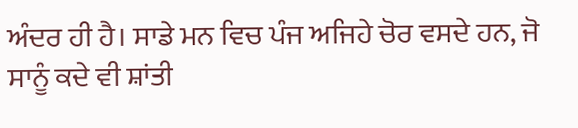ਅੰਦਰ ਹੀ ਹੈ। ਸਾਡੇ ਮਨ ਵਿਚ ਪੰਜ ਅਜਿਹੇ ਚੋਰ ਵਸਦੇ ਹਨ, ਜੋ ਸਾਨੂੰ ਕਦੇ ਵੀ ਸ਼ਾਂਤੀ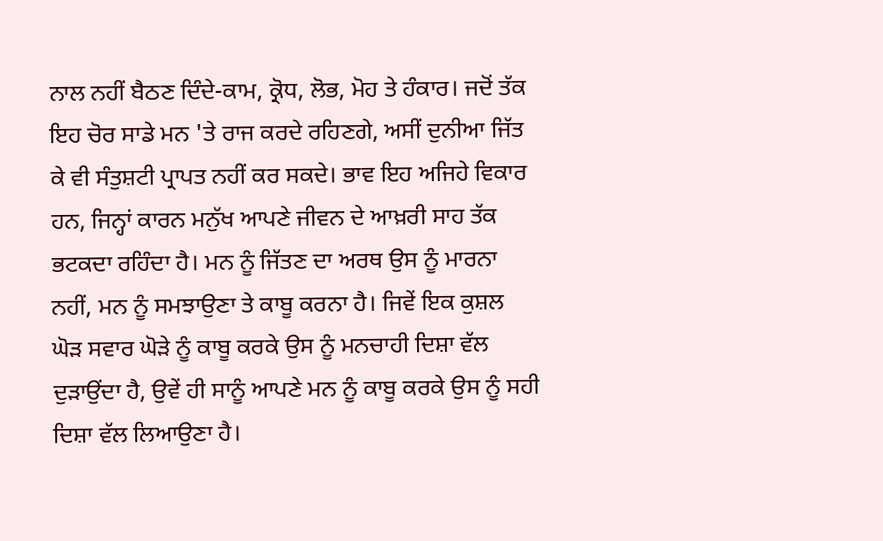ਨਾਲ ਨਹੀਂ ਬੈਠਣ ਦਿੰਦੇ-ਕਾਮ, ਕ੍ਰੋਧ, ਲੋਭ, ਮੋਹ ਤੇ ਹੰਕਾਰ। ਜਦੋਂ ਤੱਕ ਇਹ ਚੋਰ ਸਾਡੇ ਮਨ 'ਤੇ ਰਾਜ ਕਰਦੇ ਰਹਿਣਗੇ, ਅਸੀਂ ਦੁਨੀਆ ਜਿੱਤ ਕੇ ਵੀ ਸੰਤੁਸ਼ਟੀ ਪ੍ਰਾਪਤ ਨਹੀਂ ਕਰ ਸਕਦੇ। ਭਾਵ ਇਹ ਅਜਿਹੇ ਵਿਕਾਰ ਹਨ, ਜਿਨ੍ਹਾਂ ਕਾਰਨ ਮਨੁੱਖ ਆਪਣੇ ਜੀਵਨ ਦੇ ਆਖ਼ਰੀ ਸਾਹ ਤੱਕ ਭਟਕਦਾ ਰਹਿੰਦਾ ਹੈ। ਮਨ ਨੂੰ ਜਿੱਤਣ ਦਾ ਅਰਥ ਉਸ ਨੂੰ ਮਾਰਨਾ ਨਹੀਂ, ਮਨ ਨੂੰ ਸਮਝਾਉਣਾ ਤੇ ਕਾਬੂ ਕਰਨਾ ਹੈ। ਜਿਵੇਂ ਇਕ ਕੁਸ਼ਲ ਘੋੜ ਸਵਾਰ ਘੋੜੇ ਨੂੰ ਕਾਬੂ ਕਰਕੇ ਉਸ ਨੂੰ ਮਨਚਾਹੀ ਦਿਸ਼ਾ ਵੱਲ ਦੁੜਾਉਂਦਾ ਹੈ, ਉਵੇਂ ਹੀ ਸਾਨੂੰ ਆਪਣੇ ਮਨ ਨੂੰ ਕਾਬੂ ਕਰਕੇ ਉਸ ਨੂੰ ਸਹੀ ਦਿਸ਼ਾ ਵੱਲ ਲਿਆਉਣਾ ਹੈ।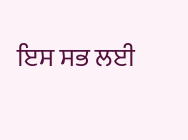ਇਸ ਸਭ ਲਈ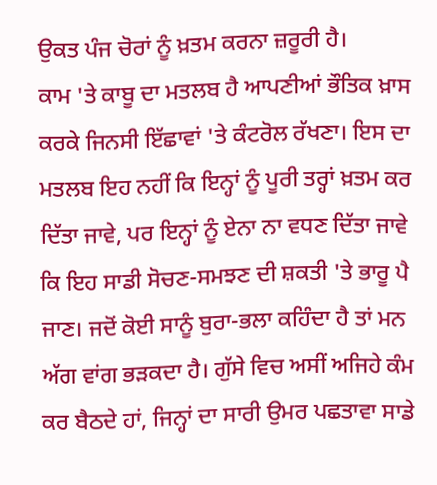ਉਕਤ ਪੰਜ ਚੋਰਾਂ ਨੂੰ ਖ਼ਤਮ ਕਰਨਾ ਜ਼ਰੂਰੀ ਹੈ।
ਕਾਮ 'ਤੇ ਕਾਬੂ ਦਾ ਮਤਲਬ ਹੈ ਆਪਣੀਆਂ ਭੌਤਿਕ ਖ਼ਾਸ ਕਰਕੇ ਜਿਨਸੀ ਇੱਛਾਵਾਂ 'ਤੇ ਕੰਟਰੋਲ ਰੱਖਣਾ। ਇਸ ਦਾ ਮਤਲਬ ਇਹ ਨਹੀਂ ਕਿ ਇਨ੍ਹਾਂ ਨੂੰ ਪੂਰੀ ਤਰ੍ਹਾਂ ਖ਼ਤਮ ਕਰ ਦਿੱਤਾ ਜਾਵੇ, ਪਰ ਇਨ੍ਹਾਂ ਨੂੰ ਏਨਾ ਨਾ ਵਧਣ ਦਿੱਤਾ ਜਾਵੇ ਕਿ ਇਹ ਸਾਡੀ ਸੋਚਣ-ਸਮਝਣ ਦੀ ਸ਼ਕਤੀ 'ਤੇ ਭਾਰੂ ਪੈ ਜਾਣ। ਜਦੋਂ ਕੋਈ ਸਾਨੂੰ ਬੁਰਾ-ਭਲਾ ਕਹਿੰਦਾ ਹੈ ਤਾਂ ਮਨ ਅੱਗ ਵਾਂਗ ਭੜਕਦਾ ਹੈ। ਗੁੱਸੇ ਵਿਚ ਅਸੀਂ ਅਜਿਹੇ ਕੰਮ ਕਰ ਬੈਠਦੇ ਹਾਂ, ਜਿਨ੍ਹਾਂ ਦਾ ਸਾਰੀ ਉਮਰ ਪਛਤਾਵਾ ਸਾਡੇ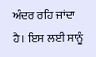ਅੰਦਰ ਰਹਿ ਜਾਂਦਾ ਹੈ। ਇਸ ਲਈ ਸਾਨੂੰ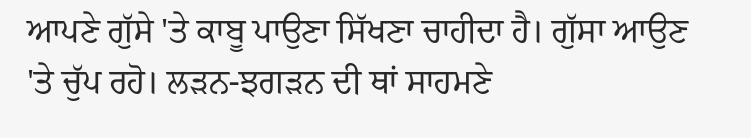ਆਪਣੇ ਗੁੱਸੇ 'ਤੇ ਕਾਬੂ ਪਾਉਣਾ ਸਿੱਖਣਾ ਚਾਹੀਦਾ ਹੈ। ਗੁੱਸਾ ਆਉਣ 'ਤੇ ਚੁੱਪ ਰਹੋ। ਲੜਨ-ਝਗੜਨ ਦੀ ਥਾਂ ਸਾਹਮਣੇ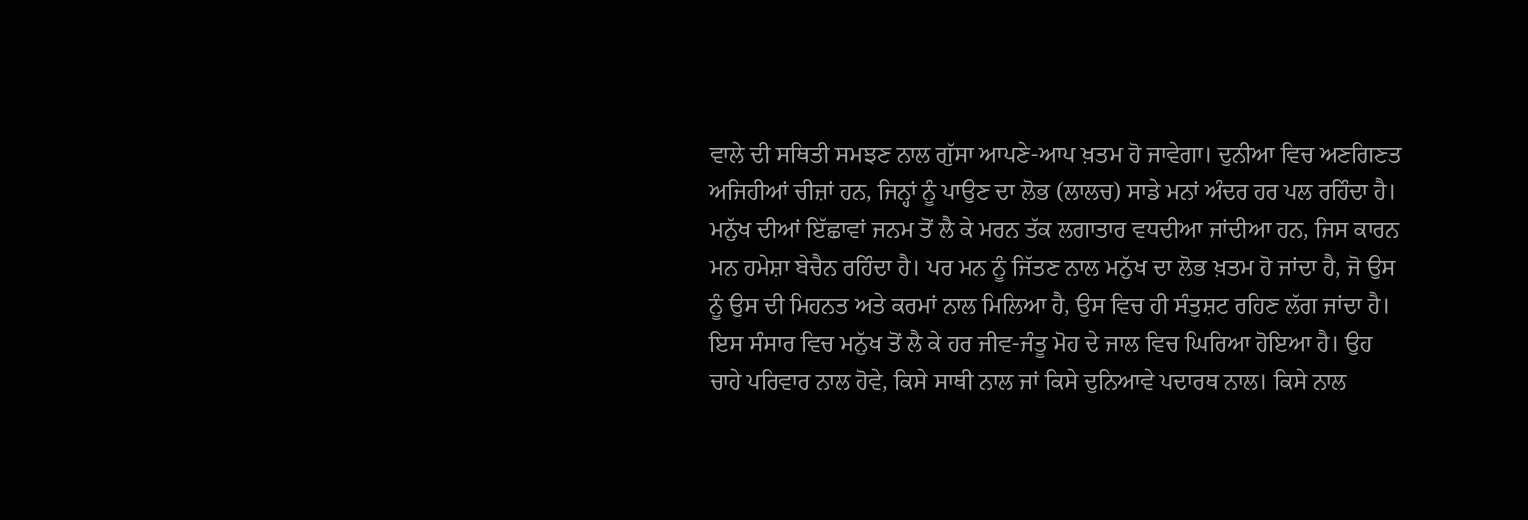ਵਾਲੇ ਦੀ ਸਥਿਤੀ ਸਮਝਣ ਨਾਲ ਗੁੱਸਾ ਆਪਣੇ-ਆਪ ਖ਼ਤਮ ਹੋ ਜਾਵੇਗਾ। ਦੁਨੀਆ ਵਿਚ ਅਣਗਿਣਤ ਅਜਿਹੀਆਂ ਚੀਜ਼ਾਂ ਹਨ, ਜਿਨ੍ਹਾਂ ਨੂੰ ਪਾਉਣ ਦਾ ਲੋਭ (ਲਾਲਚ) ਸਾਡੇ ਮਨਾਂ ਅੰਦਰ ਹਰ ਪਲ ਰਹਿੰਦਾ ਹੈ। ਮਨੁੱਖ ਦੀਆਂ ਇੱਛਾਵਾਂ ਜਨਮ ਤੋਂ ਲੈ ਕੇ ਮਰਨ ਤੱਕ ਲਗਾਤਾਰ ਵਧਦੀਆ ਜਾਂਦੀਆ ਹਨ, ਜਿਸ ਕਾਰਨ ਮਨ ਹਮੇਸ਼ਾ ਬੇਚੈਨ ਰਹਿੰਦਾ ਹੈ। ਪਰ ਮਨ ਨੂੰ ਜਿੱਤਣ ਨਾਲ ਮਨੁੱਖ ਦਾ ਲੋਭ ਖ਼ਤਮ ਹੋ ਜਾਂਦਾ ਹੈ, ਜੋ ਉਸ ਨੂੰ ਉਸ ਦੀ ਮਿਹਨਤ ਅਤੇ ਕਰਮਾਂ ਨਾਲ ਮਿਲਿਆ ਹੈ, ਉਸ ਵਿਚ ਹੀ ਸੰਤੁਸ਼ਟ ਰਹਿਣ ਲੱਗ ਜਾਂਦਾ ਹੈ। ਇਸ ਸੰਸਾਰ ਵਿਚ ਮਨੁੱਖ ਤੋਂ ਲੈ ਕੇ ਹਰ ਜੀਵ-ਜੰਤੂ ਮੋਹ ਦੇ ਜਾਲ ਵਿਚ ਘਿਰਿਆ ਹੋਇਆ ਹੈ। ਉਹ ਚਾਹੇ ਪਰਿਵਾਰ ਨਾਲ ਹੋਵੇ, ਕਿਸੇ ਸਾਥੀ ਨਾਲ ਜਾਂ ਕਿਸੇ ਦੁਨਿਆਵੇ ਪਦਾਰਥ ਨਾਲ। ਕਿਸੇ ਨਾਲ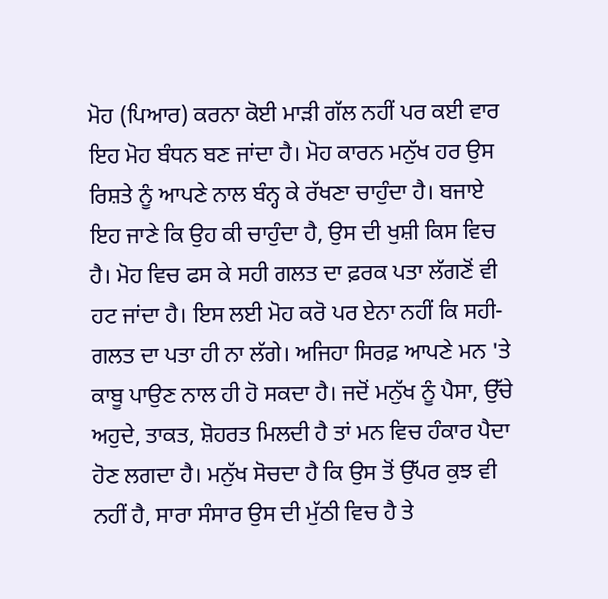ਮੋਹ (ਪਿਆਰ) ਕਰਨਾ ਕੋਈ ਮਾੜੀ ਗੱਲ ਨਹੀਂ ਪਰ ਕਈ ਵਾਰ ਇਹ ਮੋਹ ਬੰਧਨ ਬਣ ਜਾਂਦਾ ਹੈ। ਮੋਹ ਕਾਰਨ ਮਨੁੱਖ ਹਰ ਉਸ ਰਿਸ਼ਤੇ ਨੂੰ ਆਪਣੇ ਨਾਲ ਬੰਨ੍ਹ ਕੇ ਰੱਖਣਾ ਚਾਹੁੰਦਾ ਹੈ। ਬਜਾਏ ਇਹ ਜਾਣੇ ਕਿ ਉਹ ਕੀ ਚਾਹੁੰਦਾ ਹੈ, ਉਸ ਦੀ ਖੁਸ਼ੀ ਕਿਸ ਵਿਚ ਹੈ। ਮੋਹ ਵਿਚ ਫਸ ਕੇ ਸਹੀ ਗਲਤ ਦਾ ਫ਼ਰਕ ਪਤਾ ਲੱਗਣੋਂ ਵੀ ਹਟ ਜਾਂਦਾ ਹੈ। ਇਸ ਲਈ ਮੋਹ ਕਰੋ ਪਰ ਏਨਾ ਨਹੀਂ ਕਿ ਸਹੀ-ਗਲਤ ਦਾ ਪਤਾ ਹੀ ਨਾ ਲੱਗੇ। ਅਜਿਹਾ ਸਿਰਫ਼ ਆਪਣੇ ਮਨ 'ਤੇ ਕਾਬੂ ਪਾਉਣ ਨਾਲ ਹੀ ਹੋ ਸਕਦਾ ਹੈ। ਜਦੋਂ ਮਨੁੱਖ ਨੂੰ ਪੈਸਾ, ਉੱਚੇ ਅਹੁਦੇ, ਤਾਕਤ, ਸ਼ੋਹਰਤ ਮਿਲਦੀ ਹੈ ਤਾਂ ਮਨ ਵਿਚ ਹੰਕਾਰ ਪੈਦਾ ਹੋਣ ਲਗਦਾ ਹੈ। ਮਨੁੱਖ ਸੋਚਦਾ ਹੈ ਕਿ ਉਸ ਤੋਂ ਉੱਪਰ ਕੁਝ ਵੀ ਨਹੀਂ ਹੈ, ਸਾਰਾ ਸੰਸਾਰ ਉਸ ਦੀ ਮੁੱਠੀ ਵਿਚ ਹੈ ਤੇ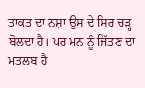ਤਾਕਤ ਦਾ ਨਸ਼ਾ ਉਸ ਦੇ ਸਿਰ ਚੜ੍ਹ ਬੋਲਦਾ ਹੈ। ਪਰ ਮਨ ਨੂੰ ਜਿੱਤਣ ਦਾ ਮਤਲਬ ਹੈ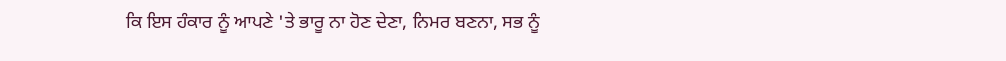ਕਿ ਇਸ ਹੰਕਾਰ ਨੂੰ ਆਪਣੇ 'ਤੇ ਭਾਰੂ ਨਾ ਹੋਣ ਦੇਣਾ, ਨਿਮਰ ਬਣਨਾ, ਸਭ ਨੂੰ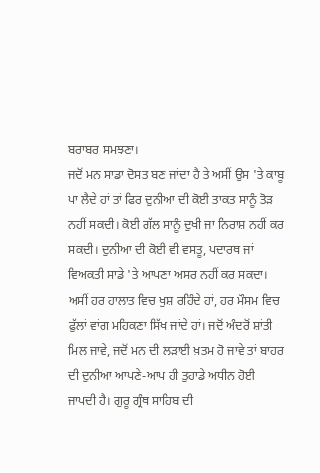ਬਰਾਬਰ ਸਮਝਣਾ।
ਜਦੋਂ ਮਨ ਸਾਡਾ ਦੋਸਤ ਬਣ ਜਾਂਦਾ ਹੈ ਤੇ ਅਸੀਂ ਉਸ 'ਤੇ ਕਾਬੂ ਪਾ ਲੈਦੇ ਹਾਂ ਤਾਂ ਫਿਰ ਦੁਨੀਆ ਦੀ ਕੋਈ ਤਾਕਤ ਸਾਨੂੰ ਤੋੜ ਨਹੀਂ ਸਕਦੀ। ਕੋਈ ਗੱਲ ਸਾਨੂੰ ਦੁਖੀ ਜਾ ਨਿਰਾਸ਼ ਨਹੀਂ ਕਰ ਸਕਦੀ। ਦੁਨੀਆ ਦੀ ਕੋਈ ਵੀ ਵਸਤੂ, ਪਦਾਰਥ ਜਾਂ ਵਿਅਕਤੀ ਸਾਡੇ 'ਤੇ ਆਪਣਾ ਅਸਰ ਨਹੀਂ ਕਰ ਸਕਦਾ। ਅਸੀਂ ਹਰ ਹਾਲਾਤ ਵਿਚ ਖੁਸ਼ ਰਹਿੰਦੇ ਹਾਂ, ਹਰ ਮੌਸਮ ਵਿਚ ਫੁੱਲਾਂ ਵਾਂਗ ਮਹਿਕਣਾ ਸਿੱਖ ਜਾਂਦੇ ਹਾਂ। ਜਦੋਂ ਅੰਦਰੋਂ ਸ਼ਾਂਤੀ ਮਿਲ ਜਾਵੇ, ਜਦੋਂ ਮਨ ਦੀ ਲੜਾਈ ਖ਼ਤਮ ਹੋ ਜਾਵੇ ਤਾਂ ਬਾਹਰ ਦੀ ਦੁਨੀਆ ਆਪਣੇ-ਆਪ ਹੀ ਤੁਹਾਡੇ ਅਧੀਨ ਹੋਈ ਜਾਪਦੀ ਹੈ। ਗੁਰੂ ਗ੍ਰੰਥ ਸਾਹਿਬ ਦੀ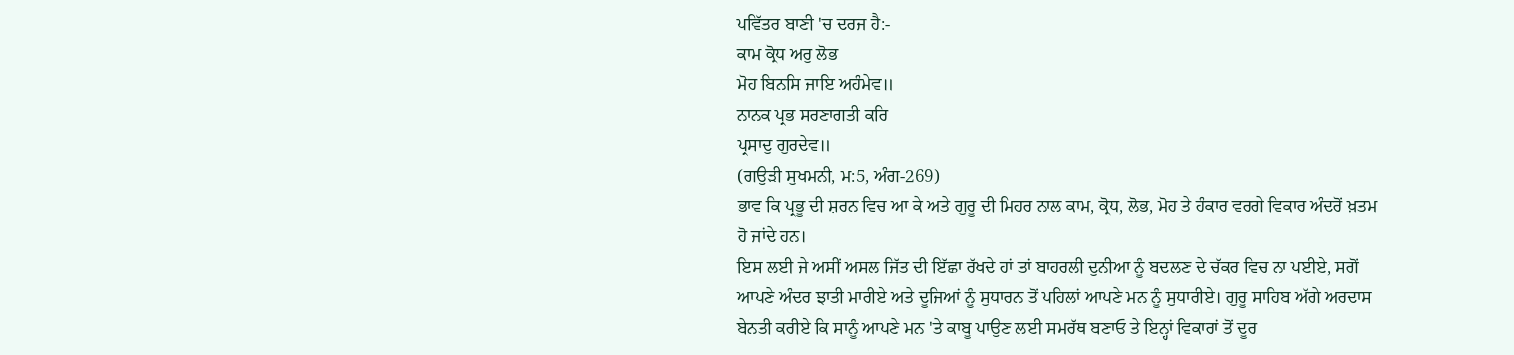ਪਵਿੱਤਰ ਬਾਣੀ 'ਚ ਦਰਜ ਹੈ:-
ਕਾਮ ਕ੍ਰੋਧ ਅਰੁ ਲੋਭ
ਮੋਹ ਬਿਨਸਿ ਜਾਇ ਅਹੰਮੇਵ॥
ਨਾਨਕ ਪ੍ਰਭ ਸਰਣਾਗਤੀ ਕਰਿ
ਪ੍ਰਸਾਦੁ ਗੁਰਦੇਵ॥
(ਗਉੜੀ ਸੁਖਮਨੀ, ਮ:5, ਅੰਗ-269)
ਭਾਵ ਕਿ ਪ੍ਰਭੂ ਦੀ ਸ਼ਰਨ ਵਿਚ ਆ ਕੇ ਅਤੇ ਗੁਰੂ ਦੀ ਮਿਹਰ ਨਾਲ ਕਾਮ, ਕ੍ਰੋਧ, ਲੋਭ, ਮੋਹ ਤੇ ਹੰਕਾਰ ਵਰਗੇ ਵਿਕਾਰ ਅੰਦਰੋਂ ਖ਼ਤਮ ਹੋ ਜਾਂਦੇ ਹਨ।
ਇਸ ਲਈ ਜੇ ਅਸੀਂ ਅਸਲ ਜਿੱਤ ਦੀ ਇੱਛਾ ਰੱਖਦੇ ਹਾਂ ਤਾਂ ਬਾਹਰਲੀ ਦੁਨੀਆ ਨੂੰ ਬਦਲਣ ਦੇ ਚੱਕਰ ਵਿਚ ਨਾ ਪਈਏ, ਸਗੋਂ ਆਪਣੇ ਅੰਦਰ ਝਾਤੀ ਮਾਰੀਏ ਅਤੇ ਦੂਜਿਆਂ ਨੂੰ ਸੁਧਾਰਨ ਤੋਂ ਪਹਿਲਾਂ ਆਪਣੇ ਮਨ ਨੂੰ ਸੁਧਾਰੀਏ। ਗੁਰੂ ਸਾਹਿਬ ਅੱਗੇ ਅਰਦਾਸ ਬੇਨਤੀ ਕਰੀਏ ਕਿ ਸਾਨੂੰ ਆਪਣੇ ਮਨ 'ਤੇ ਕਾਬੂ ਪਾਉਣ ਲਈ ਸਮਰੱਥ ਬਣਾਓ ਤੇ ਇਨ੍ਹਾਂ ਵਿਕਾਰਾਂ ਤੋਂ ਦੂਰ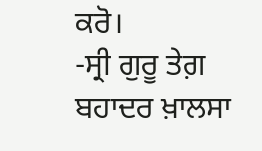ਕਰੋ।
-ਸ੍ਰੀ ਗੁਰੂ ਤੇਗ਼ ਬਹਾਦਰ ਖ਼ਾਲਸਾ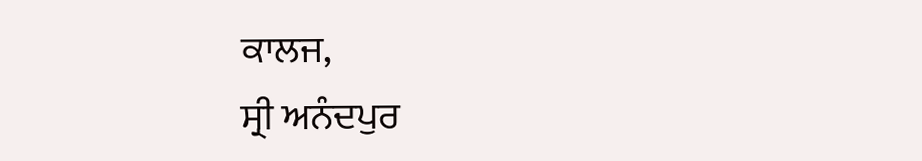ਕਾਲਜ,
ਸ੍ਰੀ ਅਨੰਦਪੁਰ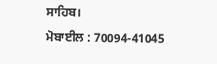ਸਾਹਿਬ।
ਮੋਬਾਈਲ : 70094-41045